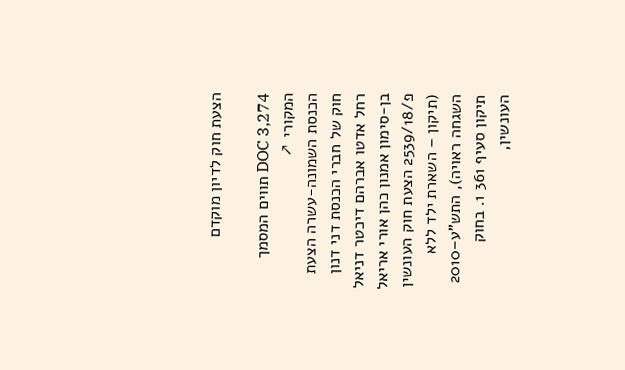הצעת חוק לדיון מוקדם

DOC 3,274 תווים המסמך המקורי ↗
הכנסת השמונה-עשרה הצעת חוק של חברי הכנסת דני דנון רחל אדטו אברהם דיכטר דניאל בן-סימון אמנון כהן אורי אריאל פ/2539/18 הצעת חוק העונשין (תיקון – השארת ילד ללא השגחה ראויה), התש"ע–2010 תיקון סעיף 361 1. בחוק העונשין,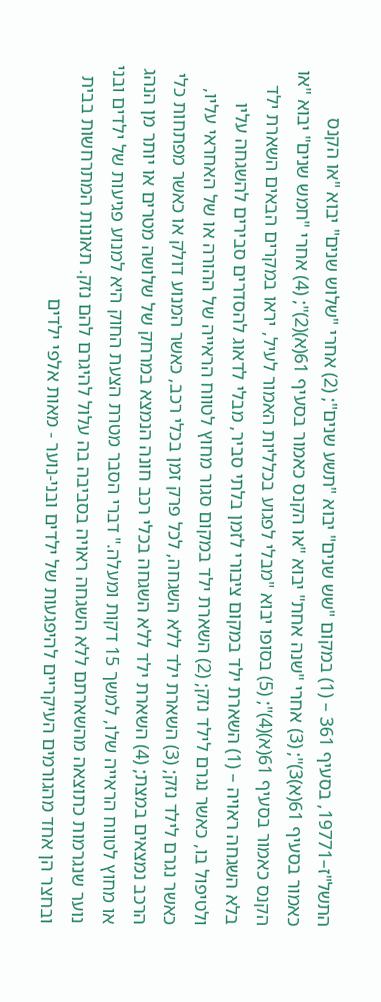התשל"ז–19771, בסעיף 361 – (1) במקום "שש שנים" יבוא "תשע שנים"; (2) אחרי "שלוש שנים" יבוא "או הקנס כאמור בסעיף 61(א)3)"; (3) אחרי "שנה אחת" יבוא "או הקנס כאמור בסעיף 61(א)(2)"; (4) אחרי "חמש שנים" יבוא "או הקנס כאמור בסעיף 61(א)(4)"; (5) בסופו יבוא "מבלי לפגוע בכלליות האמור לעיל, יראו במקרים הבאים השארת ילד בלא השגחה ראויה – (1) השארת ילד במקום ציבורי לזמן בלתי סביר, מבלי לדאוג להסדרים סבירים להשגחה עליו ולטיפול בו, כאשר נגרם לילד נזק; (2) השארת ילד במקום סגור מחוץ לטווח הראייה של ההורה או של האחראי עליו, כאשר נגרם לילד נזק; (3) השארת ילד ללא השגחה, לכל פרק זמן בכלי רכב, כאשר המנוע דולק או כאשר מפתחות כלי הרכב נמצאים במצת; (4) השארת ילד ללא השגחה בכלי רכב חונה הנמצא במרחק של שלושה מטרים או יותר מן הנהג או מחוץ לטווח הראייה שלו, למשך 15 דקות ומעלה." דברי הסבר מטרת הצעת החוק היא למנוע פגיעות של ילדים ובני נוער שנגרמות כתוצאה מהשארתם ללא השגחה ראויה בסביבה בה עלול להיגרם להם נזק. תאונות המתרחשות בבית ובחצר הן אחד מהגורמים העיקריים להיפגעות של ילדים ובני-נוער - מאות אלפי ילדים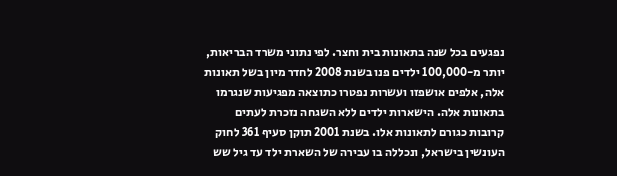נפגעים בכל שנה בתאונות בית וחצר. לפי נתוני משרד הבריאות, יותר מ-100,000 ילדים פנו בשנת 2008 לחדר מיון בשל תאונות אלה, אלפים אושפזו ועשרות נפטרו כתוצאה מפגיעות שנגרמו בתאונות אלה. הישארות ילדים ללא השגחה נזכרת לעתים קרובות כגורם לתאונות אלו. בשנת 2001 תוקן סעיף 361 לחוק העונשין בישראל, ונכללה בו עבירה של השארת ילד עד גיל שש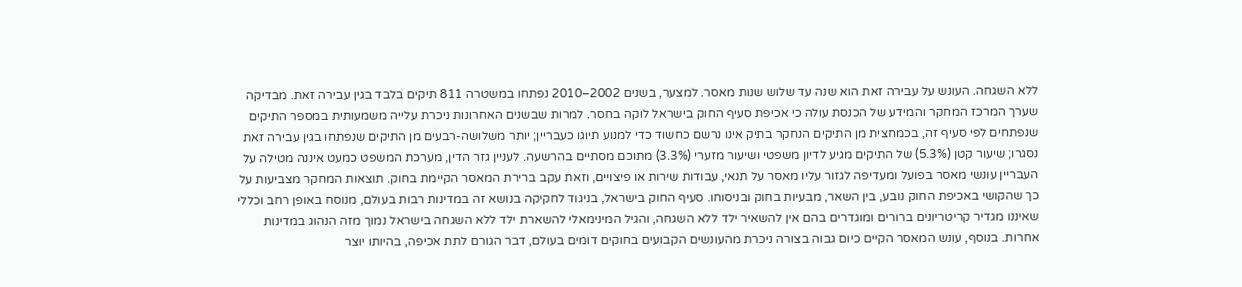ללא השגחה. העונש על עבירה זאת הוא שנה עד שלוש שנות מאסר. למצער, בשנים 2002–2010 נפתחו במשטרה 811 תיקים בלבד בגין עבירה זאת. מבדיקה שערך המרכז המחקר והמידע של הכנסת עולה כי אכיפת סעיף החוק בישראל לוקה בחסר. למרות שבשנים האחרונות ניכרת עלייה משמעותית במספר התיקים שנפתחים לפי סעיף זה, בכמחצית מן התיקים הנחקר בתיק אינו נרשם כחשוד כדי למנוע תיוגו כעבריין; יותר משלושה-רבעים מן התיקים שנפתחו בגין עבירה זאת נסגרו; שיעור קטן (5.3%) של התיקים מגיע לדיון משפטי ושיעור מזערי (3.3%) מתוכם מסתיים בהרשעה. לעניין גזר הדין, מערכת המשפט כמעט איננה מטילה על העבריין עונשי מאסר בפועל ומעדיפה לגזור עליו מאסר על תנאי, עבודות שירות או פיצויים, וזאת עקב ברירת המאסר הקיימת בחוק. תוצאות המחקר מצביעות על כך שהקושי באכיפת החוק נובע, בין השאר, מבעיות בחוק ובניסוחו. סעיף החוק בישראל, בניגוד לחקיקה בנושא זה במדינות רבות בעולם, מנוסח באופן רחב וכללי שאיננו מגדיר קריטריונים ברורים ומוגדרים בהם אין להשאיר ילד ללא השגחה, והגיל המינימאלי להשארת ילד ללא השגחה בישראל נמוך מזה הנהוג במדינות אחרות. בנוסף, עונש המאסר הקיים כיום גבוה בצורה ניכרת מהעונשים הקבועים בחוקים דומים בעולם, דבר הגורם לתת אכיפה, בהיותו יוצר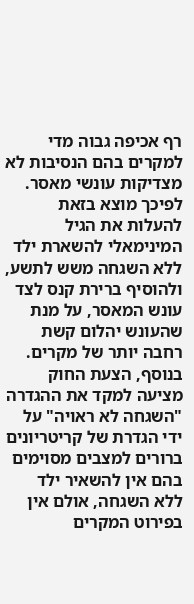רף אכיפה גבוה מדי למקרים בהם הנסיבות לא מצדיקות עונשי מאסר. לפיכך מוצא בזאת להעלות את הגיל המינימאלי להשארת ילד ללא השגחה משש לתשע, ולהוסיף ברירת קנס לצד עונש המאסר, על מנת שהעונש יהלום קשת רחבה יותר של מקרים. בנוסף, הצעת החוק מציעה למקד את ההגדרה "השגחה לא ראויה" על ידי הגדרת של קריטריונים ברורים למצבים מסוימים בהם אין להשאיר ילד ללא השגחה, אולם אין בפירוט המקרים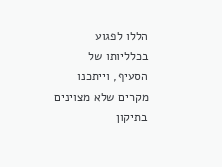הללו לפגוע בכלליותו של הסעיף, וייתכנו מקרים שלא מצוינים בתיקון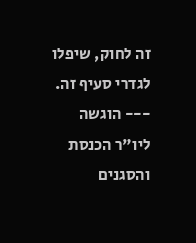זה לחוק, שיפלו לגדרי סעיף זה. --- הוגשה ליו"ר הכנסת והסגנים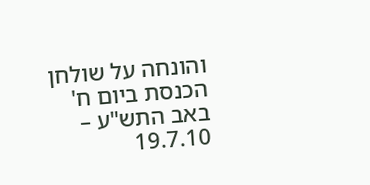והונחה על שולחן הכנסת ביום ח' באב התש"ע – 19.7.10